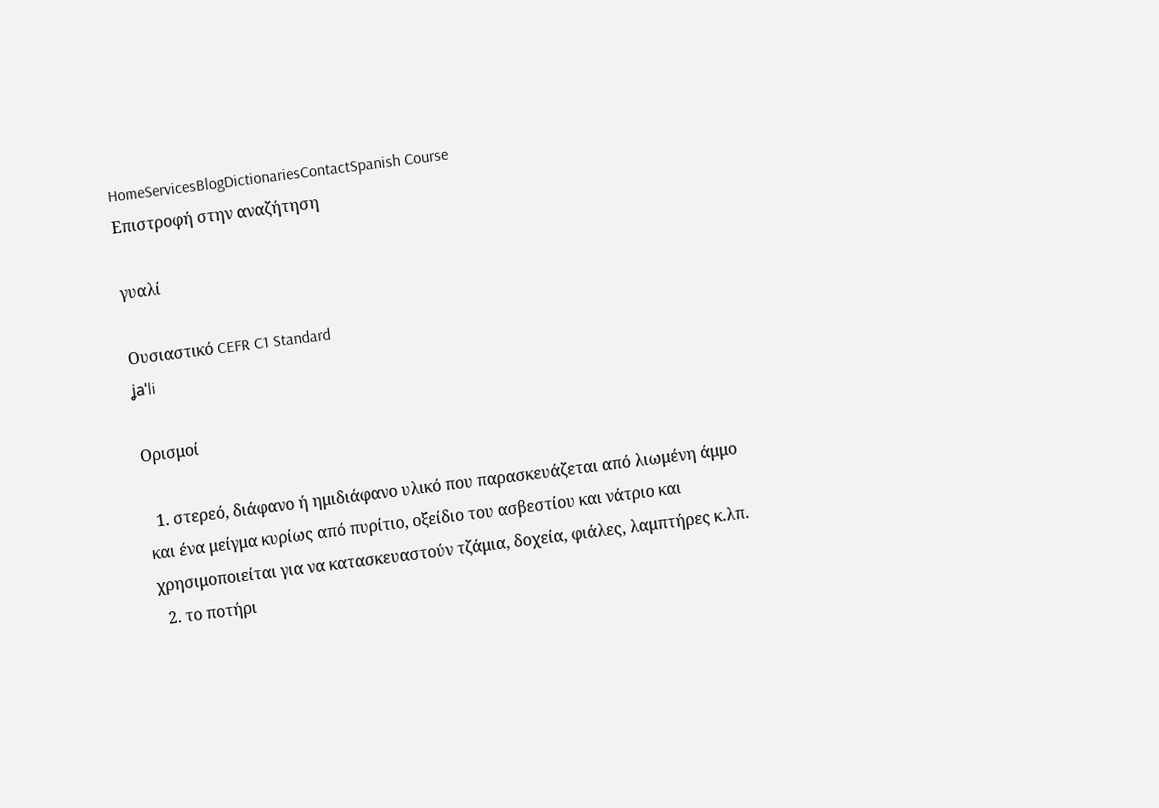HomeServicesBlogDictionariesContactSpanish Course
Επιστροφή στην αναζήτηση

γυαλί

Ουσιαστικό CEFR C1 Standard
ʝaˈli

Ορισμοί

  1. στερεό, διάφανο ή ημιδιάφανο υλικό που παρασκευάζεται από λιωμένη άμμο και ένα μείγμα κυρίως από πυρίτιο, οξείδιο του ασβεστίου και νάτριο και χρησιμοποιείται για να κατασκευαστούν τζάμια, δοχεία, φιάλες, λαμπτήρες κ.λπ.
  2. το ποτήρι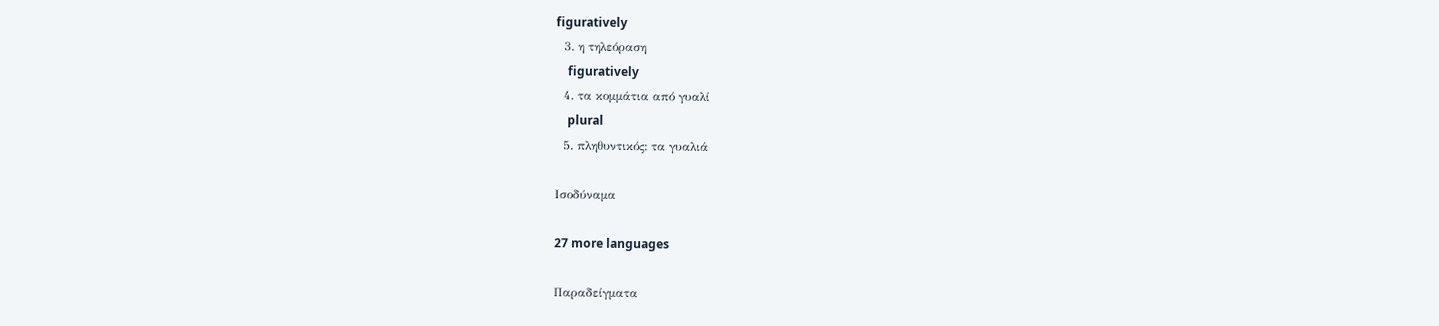figuratively
  3. η τηλεόραση
    figuratively
  4. τα κομμάτια από γυαλί
    plural
  5. πληθυντικός: τα γυαλιά

Ισοδύναμα

27 more languages

Παραδείγματα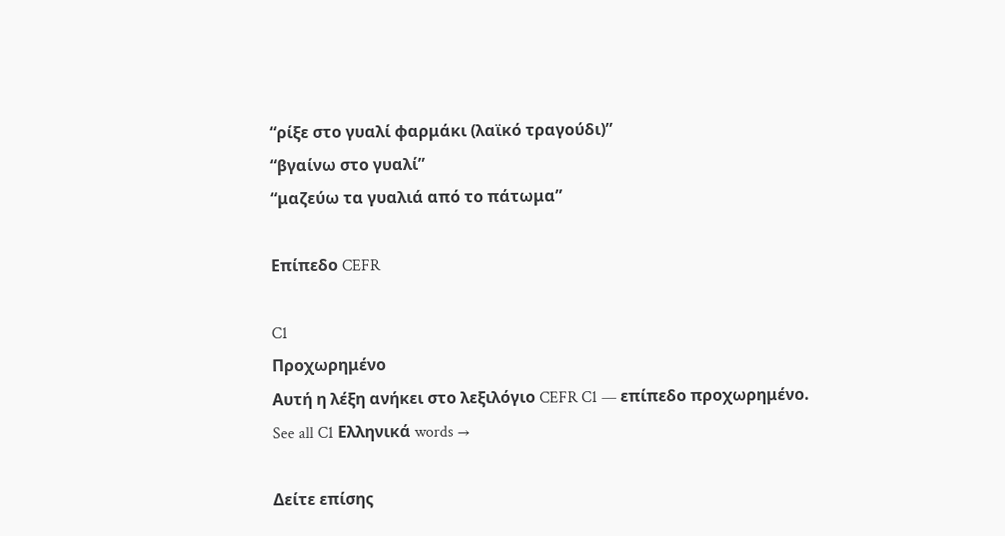“ρίξε στο γυαλί φαρμάκι (λαϊκό τραγούδι)”
“βγαίνω στο γυαλί”
“μαζεύω τα γυαλιά από το πάτωμα”

Επίπεδο CEFR

C1
Προχωρημένο
Αυτή η λέξη ανήκει στο λεξιλόγιο CEFR C1 — επίπεδο προχωρημένο.
See all C1 Ελληνικά words →

Δείτε επίσης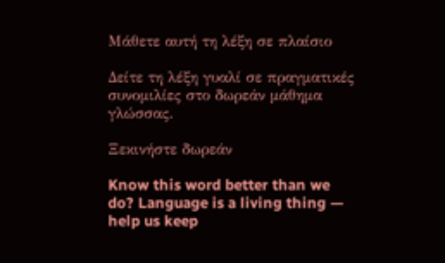Μάθετε αυτή τη λέξη σε πλαίσιο

Δείτε τη λέξη γυαλί σε πραγματικές συνομιλίες στο δωρεάν μάθημα γλώσσας.

Ξεκινήστε δωρεάν

Know this word better than we do? Language is a living thing — help us keep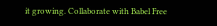it growing. Collaborate with Babel Free